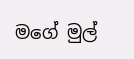මගේ මුල්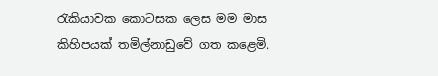රැකියාවක කොටසක ලෙස මම මාස කිහිපයක් තමිල්නාඩුවේ ගත කළෙමි.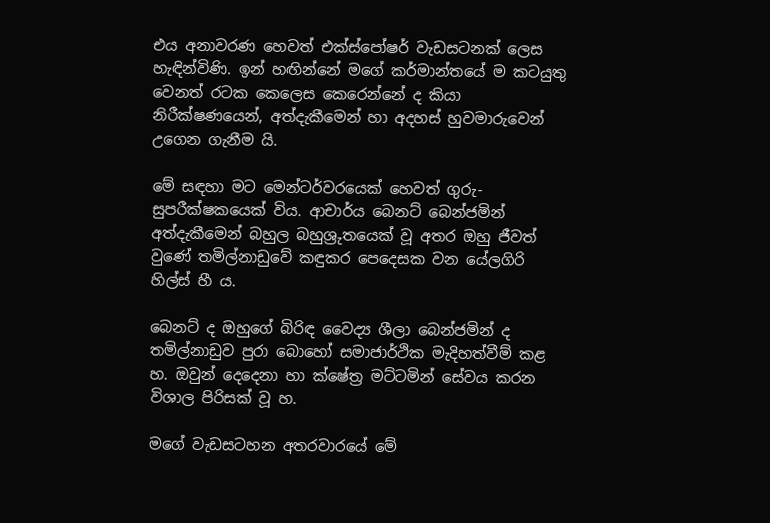එය අනාවරණ හෙවත් එක්ස්පෝෂර් වැඩසටනක් ලෙස හැඳින්විණි. ඉන් හඟින්නේ මගේ කර්මාන්තයේ ම කටයුතු වෙනත් රටක කෙලෙස කෙරෙන්නේ ද කියා නිරීක්ෂණයෙන්, අත්දැකීමෙන් හා අදහස් හුවමාරුවෙන් උගෙන ගැනීම යි.

මේ සඳහා මට මෙන්ටර්වරයෙක් හෙවත් ගුරු-සුපරීක්ෂකයෙක් විය. ආචාර්ය බෙනට් බෙන්ජමින් අත්දැකීමෙන් බහුල බහුශ්‍රුතයෙක් වූ අතර ඔහු ජීවත් වුණේ තමිල්නාඩුවේ කඳුකර පෙදෙසක වන යේලගිරි හිල්ස් හී ය.

බෙනට් ද ඔහුගේ බිරිඳ වෛද්‍ය ශීලා බෙන්ජමින් ද තමිල්නාඩුව පුරා බොහෝ සමාජාර්ථික මැදිහත්වීම් කළ හ. ඔවුන් දෙදෙනා හා ක්ෂේත්‍ර මට්ටමින් සේවය කරන විශාල පිරිසක් වූ හ.

මගේ වැඩසටහන අතරවාරයේ මේ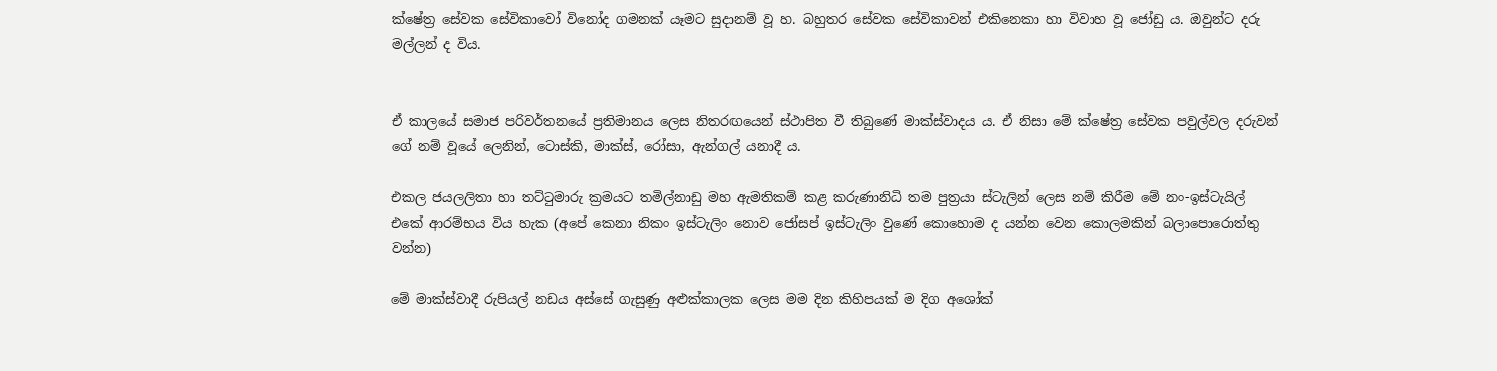ක්ෂේත්‍ර සේවක සේවිකාවෝ විනෝද ගමනක් යෑමට සුදානම් වූ හ. බහුතර සේවක සේවිකාවන් එකිනෙකා හා විවාහ වූ ජෝඩු ය. ඔවුන්ට දරු මල්ලන් ද විය.


ඒ කාලයේ සමාජ පරිවර්තනයේ ප්‍රතිමානය ලෙස නිතරඟයෙන් ස්ථාපිත වී තිබුණේ මාක්ස්වාදය ය. ඒ නිසා මේ ක්ෂේත්‍ර සේවක පවුල්වල දරුවන් ගේ නම් වූයේ ලෙනින්, ටොස්කි, මාක්ස්, රෝසා, ඇන්ගල් යනාදී ය.

එකල ජයලලිතා හා තට්ටුමාරු ක්‍රමයට තමිල්නාඩු මහ ඇමතිකම් කළ කරුණානිධි තම පුත්‍රයා ස්ටැලින් ලෙස නම් කිරීම මේ නං-ඉස්ටැයිල් එකේ ආරම්භය විය හැක (අපේ කෙනා නිකං ඉස්ටැලිං නොව ජෝසප් ඉස්ටැලිං වුණේ කොහොම ද යන්න වෙන කොලමකින් බලාපොරොත්තු වන්න)

මේ මාක්ස්වාදී රුපියල් නඩය අස්සේ ගැසුණු අළුක්කාලක ලෙස මම දින කිහිපයක් ම දිග අශෝක්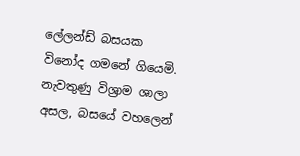ලේලන්ඩ් බසයක විනෝද ගමනේ ගියෙමි. නැවතුණු විශ්‍රාම ශාලා අසල, බසයේ වහලෙන්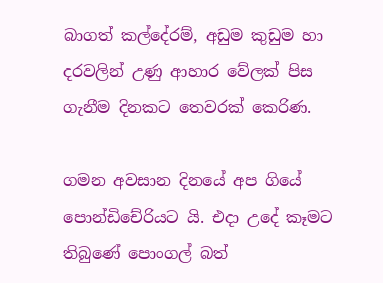බාගත් කල්දේරම්, අඩුම කුඩුම හා දරවලින් උණු ආහාර වේලක් පිස ගැනීම දිනකට තෙවරක් කෙරිණ.

ගමන අවසාන දිනයේ අප ගියේ පොන්ඩිචේරියට යි. එදා උදේ කෑමට තිබුණේ පොංගල් බත්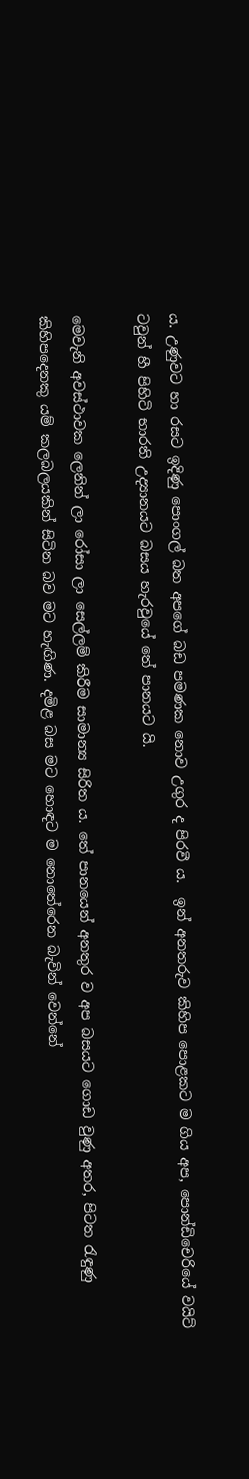ය. උණුවට හා රසට ඉදිණු පොංගල් බත අපගේ බඩ පමණක නොව උගුර ද පිරවී ය.  ඉන් අනතරුව කිහිප පොළකට ම ගිය අප, පොන්ඩිචෙරියේ වයිට් ටවුන් හී පිහිටි භාරති උද්‍යානයට බසය හැරවුයේ තේ පානයට යි.

මෙවැනි අවස්ථාවක ලෙනින් ලා රෝසා ලා සෙල්ලම් කිරීම සාමාන්‍ය සිරිත ය. තේ පානයෙන් අනතුර ව අප බසයට ගොඩ වුණු අතර, පිටත රැඳුණු කිහිපදෙනකු යම් කලබලයකින් සිටින බව මට හැඟිණ. දමිළ බස මට හොඳට ම නොතේරෙන බැවින් වෙන්නේ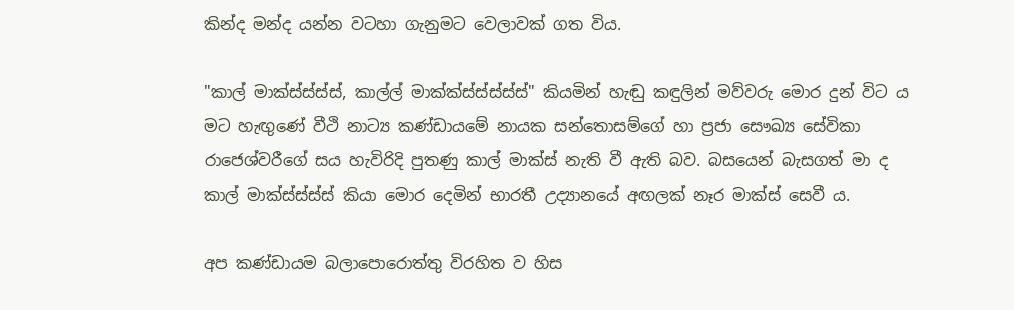කින්ද මන්ද යන්න වටහා ගැනුමට වෙලාවක් ගත විය.

"කාල් මාක්ස්ස්ස්ස්, කාල්ල් මාක්ක්ස්ස්ස්ස්ස්" කියමින් හැඬු කඳුලින් මව්වරු මොර දුන් විට ය මට හැඟුණේ වීථි නාට්‍ය කණ්ඩායමේ නායක සන්තොසම්ගේ හා ප්‍රජා සෞඛ්‍ය සේවිකා රාජෙශ්වරීගේ සය හැවිරිදි පුතණු කාල් මාක්ස් නැති වී ඇති බව. බසයෙන් බැසගත් මා ද කාල් මාක්ස්ස්ස්ස් කියා මොර දෙමින් භාරතී උද්‍යානයේ අඟලක් නෑර මාක්ස් සෙවී ය.

අප කණ්ඩායම බලාපොරොත්තු විරහිත ව හිස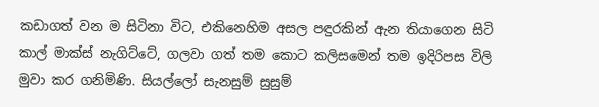කඩාගත් වන ම සිටිනා විට, එකිනෙහිම අසල පඳුරකින් ඇන තියාගෙන සිටි කාල් මාක්ස් නැගිට්ටේ, ගලවා ගත් තම කොට කලිසමෙන් තම ඉදිරිපස විලි මුවා කර ගනිමිණි. සියල්ලෝ සැනසුම් සුසුම්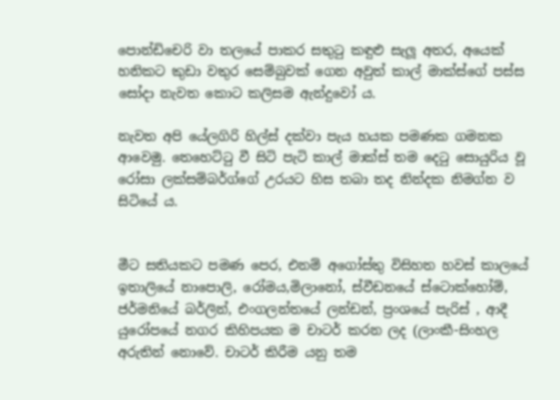පොන්ඩිචෙරි වා තලයේ පාකර සතුටු කඳුළු සැලූ අතර, අයෙක් හනිකට කුඩා වතුර සෙම්බුවක් ගෙන අවුත් කාල් මාක්ස්ගේ පස්ස සෝදා නැවත කොට කලිසම ඇන්දුවෝ ය.

නැවත අපි යේලගිරි හිල්ස් දක්වා පැය හයක පමණක ගමනක ආවෙමු. තෙහෙට්ටු වී සිටි පැටි කාල් මාක්ස් තම දෙටු සොයුරිය වූ රෝසා ලක්සම්බර්ග්ගේ උරයට හිස තබා තද නින්දක නිමග්න ව සිටියේ ය.


මීට සතියකට පමණ පෙර, එනම් අගෝස්තු විසිහත හවස් කාලයේ ඉතාලියේ නාපොලි, රෝමය,මිලානෝ, ස්වීඩනයේ ස්ටොක්හෝම්, ජර්මනියේ බර්ලින්, එංගලන්තයේ ලන්ඩන්, ප්‍රංශයේ පැරිස් , ආදී යුරෝපයේ නගර කිහිපයක ම චාටර් කරන ලද (ලාංකී-සිංහල අරුතින් නොවේ. චාටර් කිරීම යනු තම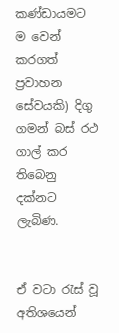කණ්ඩායමට ම වෙන් කරගත් ප්‍රවාහන සේවයකි) දිගු ගමන් බස් රථ ගාල් කර තිබෙනු දක්නට ලැබිණ.


ඒ වටා රැස් වූ අතිශයෙන්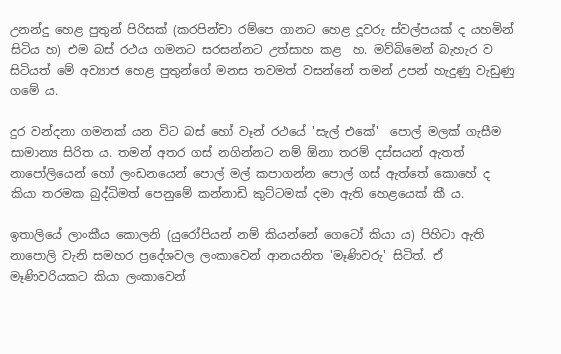උනන්දු හෙළ පුතුන් පිරිසක් (කරපින්චා රම්පෙ ගානට හෙළ දූවරු ස්වල්පයක් ද යහමින් සිටිය හ) එම බස් රථය ගමනට සරසන්නට උත්සාහ කළ  හ. මව්බිමෙන් බැහැර ව සිටියත් මේ අව්‍යාජ හෙළ පුතුන්ගේ මනස තවමත් වසන්නේ තමන් උපන් හැදුණු වැඩුණු ගමේ ය.

දුර වන්දනා ගමනක් යන විට බස් හෝ වෑන් රථයේ 'සැල් එකේ'  පොල් මලක් ගැසීම සාමාන්‍ය සිරිත ය. තමන් අතර ගස් නගින්නට නම් ඕනා තරම් දස්සයන් ඇතත් නාපෝලියෙන් හෝ ලංඩනයෙන් පොල් මල් කපාගන්න පොල් ගස් ඇත්තේ කොහේ ද කියා තරමක බුද්ධිමත් පෙනුමේ කන්නාඩි කුට්ටමක් දමා ඇති හෙළයෙක් කී ය.

ඉතාලියේ ලාංකීය කොලනි (යුරෝපියන් නම් කියන්නේ ගෙටෝ කියා ය) පිහිටා ඇති නාපොලි වැනි සමහර ප්‍රදේශවල ලංකාවෙන් ආනයනිත 'මෑණිවරු' සිටිත්. ඒ මෑණිවරියකට කියා ලංකාවෙන්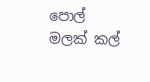පොල් මලක් කල්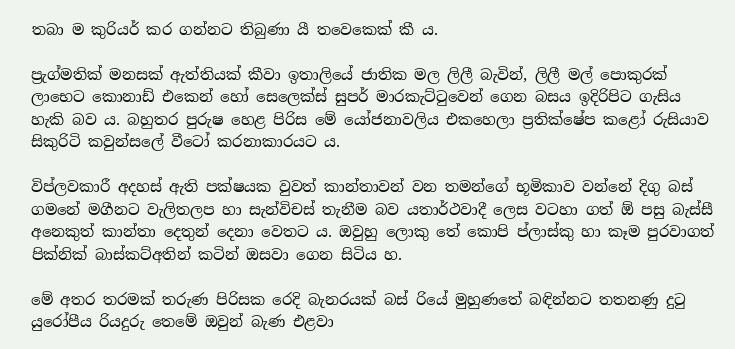තබා ම කුරියර් කර ගන්නට තිබුණා යී තවෙකෙක් කී ය.

ප්‍රැග්මතික් මනසක් ඇත්තියක් කීවා ඉතාලියේ ජාතික මල ලිලී බැවින්, ලිලී මල් පොකුරක් ලාභෙට කොනාඩ් එකෙන් හෝ සෙලෙක්ස් සුපර් මාරකැට්ටුවෙන් ගෙන බසය ඉදිරිපිට ගැසිය හැකි බව ය. බහුතර පුරුෂ හෙළ පිරිස මේ යෝජනාවලිය එකහෙලා ප්‍රතික්ෂේප කළෝ රුසියාව සිකුරිටි කවුන්සලේ වීටෝ කරනාකාරයට ය.

විප්ලවකාරී අදහස් ඇති පක්ෂයක වුවත් කාන්තාවන් වන තමන්ගේ භූමිකාව වන්නේ දිගු බස් ගමනේ මගීනට වැලිතලප හා සැන්විචස් තැනීම බව යතාර්ථවාදී ලෙස වටහා ගත් ඕ පසු බැස්සී අනෙකුත් කාන්තා දෙතුන් දෙනා වෙතට ය. ඔවුහු ලොකු තේ කොපි ප්ලාස්කු හා කෑම පුරවාගත් පික්නික් බාස්කට්අතින් කටින් ඔසවා ගෙන සිටිය හ.

මේ අතර තරමක් තරුණ පිරිසක රෙදි බැනරයක් බස් රියේ මුහුණතේ බඳින්නට තතනණු දුටු යුරෝපීය රියදුරු තෙමේ ඔවුන් බැණ එළවා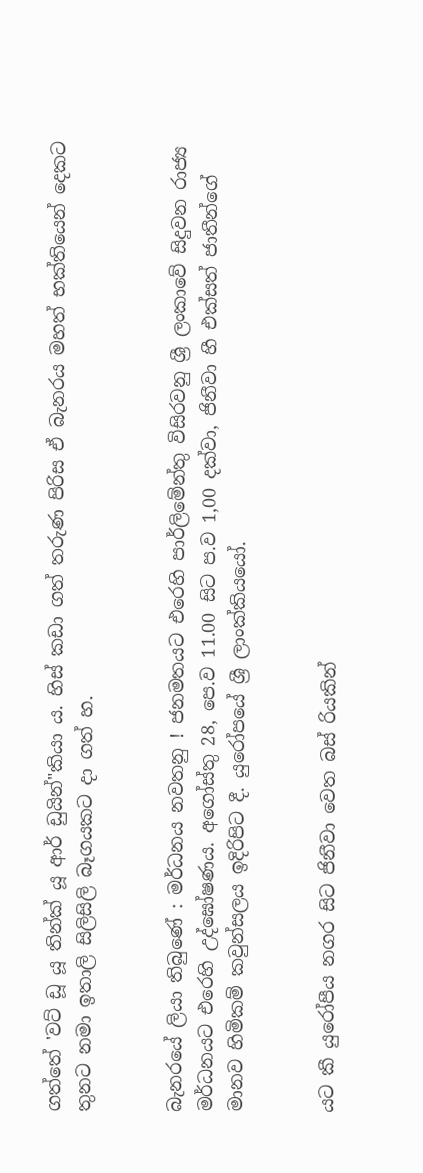ගත්තේ 'වට් ඩූ යූ තින්ක් යූ ආර් ඩුයින්"කියා ය. හිස් කඩා ගත් තරුණ පිරිස ඒ බැනරය මහත් භක්තියෙන් දෙකට තුනට නමා ඉතාලි සිලිසිලි බෑගයකට දා ගත් හ.


බැනරයේ ලියා තිබුණේ : මර්ධනය නවතනු ! ජනමතයට එරෙහි පාර්ලිමේන්තු විසිරවනු ශ්‍රී ලංකාවේ සිදුවන රාජ්‍ය මර්ධනයට එරෙහි උද්ඝෝෂණය. අගෝස්තු 28, පෙ.ව 11.00 සිට ප.ව 1,00 දක්වා, ජිනීවා හී එක්සත් ජාතීන්ගේ මානව හිමිකම් කවුන්සලය ඉදිරිපිට දී. යුරෝපයේ ශ්‍රී ලාංක්කියයෝ.


යට කී යුරෝපීය නගර සිට ජිනීවා වෙත බස් රියකින්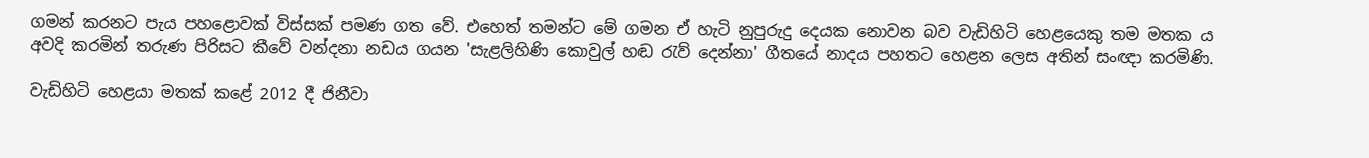ගමන් කරනට පැය පහළොවක් විස්සක් පමණ ගත වේ. එහෙත් තමන්ට මේ ගමන ඒ හැටි නුපුරුදු දෙයක නොවන බව වැඩිහිටි හෙළයෙකු තම මතක ය අවදි කරමින් තරුණ පිරිසට කීවේ වන්දනා නඩය ගයන 'සැළලිහිණි කොවුල් හඬ රැව් දෙන්නා' ගීතයේ නාදය පහතට හෙළන ලෙස අතින් සංඥා කරමිණි.

වැඩිහිටි හෙළයා මතක් කළේ 2012 දී ජිනීවා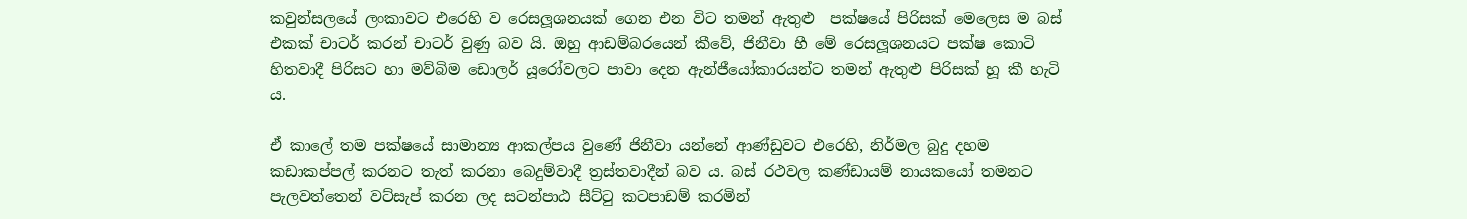කවුන්සලයේ ලංකාවට එරෙහි ව රෙසලූශනයක් ගෙන එන විට තමන් ඇතුළු  පක්ෂයේ පිරිසක් මෙලෙස ම බස් එකක් චාටර් කරන් චාටර් වුණු බව යි. ඔහු ආඩම්බරයෙන් කීවේ, ජිනීවා හී මේ රෙසලූශනයට පක්ෂ කොටි හිතවාදී පිරිසට හා මව්බිම ඩොලර් යූරෝවලට පාවා දෙන ඇන්ජීයෝකාරයන්ට තමන් ඇතුළු පිරිසක් හූ කී හැටි ය.

ඒ කාලේ තම පක්ෂයේ සාමාන්‍ය ආකල්පය වුණේ ජිනීවා යන්නේ ආණ්ඩුවට එරෙහි, නිර්මල බුදු දහම කඩාකප්පල් කරනට තැත් කරනා බෙදුම්වාදී ත්‍රස්තවාදීන් බව ය. බස් රථවල කණ්ඩායම් නායකයෝ තමනට පැලවත්තෙන් වට්සැප් කරන ලද සටන්පාඨ සීට්ටු කටපාඩම් කරමින්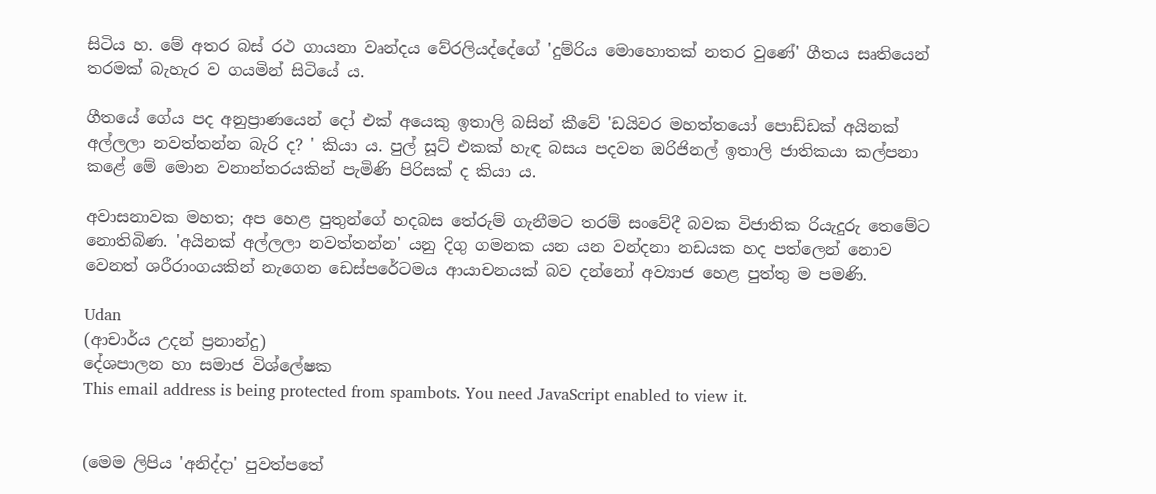සිටිය හ. මේ අතර බස් රථ ගායනා වෘන්දය වේරලියද්දේගේ 'දුම්රිය මොහොතක් නතර වුණේ' ගීතය සෘතියෙන් තරමක් බැහැර ව ගයමින් සිටියේ ය.

ගීතයේ ගේය පද අනුප්‍රාණයෙන් දෝ එක් අයෙකු ඉතාලි බසින් කීවේ 'ඩයිවර මහත්තයෝ පොඩ්ඩක් අයිනක් අල්ලලා නවත්තන්න බැරි ද? ' කියා ය. පුල් සූට් එකක් හැඳ බසය පදවන ඔරිජිනල් ඉතාලි ජාතිකයා කල්පනා කළේ මේ මොන වනාන්තරයකින් පැමිණි පිරිසක් ද කියා ය.

අවාසනාවක මහත; අප හෙළ පුතුන්ගේ හදබස තේරුම් ගැනීමට තරම් සංවේදී බවක විජාතික රියැදුරු තෙමේට නොතිබිණ. 'අයිනක් අල්ලලා නවත්තන්න' යනු දිගු ගමනක යන යන වන්දනා නඩයක හද පත්ලෙන් නොව වෙනත් ශරීරාංගයකින් නැගෙන ඩෙස්පරේටමය ආයාචනයක් බව දන්නෝ අව්‍යාජ හෙළ පුත්තු ම පමණි.

Udan
(ආචාර්ය උදන් ප්‍රනාන්දු)
දේශපාලන හා සමාජ විශ්ලේෂක
This email address is being protected from spambots. You need JavaScript enabled to view it.


(මෙම ලිපිය 'අනිද්දා' පුවත්පතේ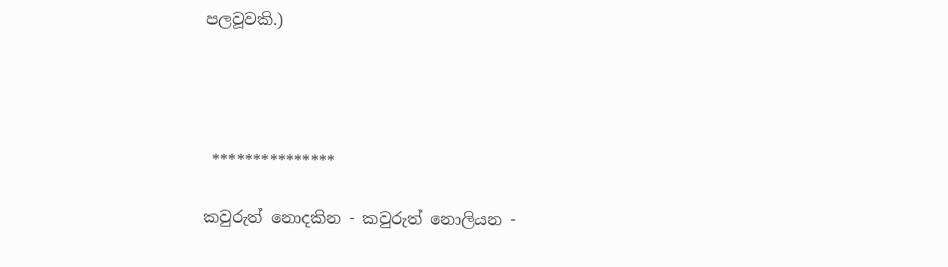පලවූවකි.)




 ***************

කවුරුත් නොදකින - කවුරුත් නොලියන -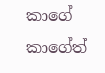කාගේ කාගේත්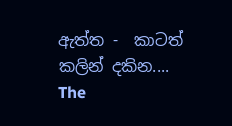ඇත්ත -  කාටත් කලින් දකින....
The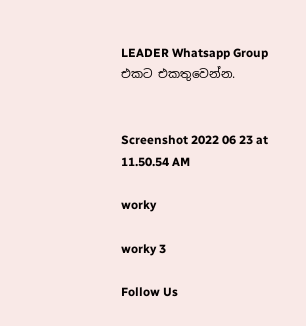LEADER Whatsapp Group එකට එකතුවෙන්න.


Screenshot 2022 06 23 at 11.50.54 AM

worky

worky 3

Follow Us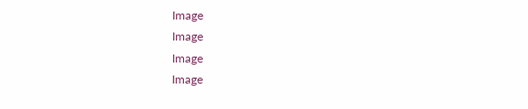Image
Image
Image
Image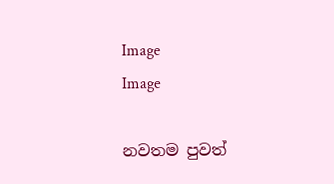Image
Image

නවතම පුවත්